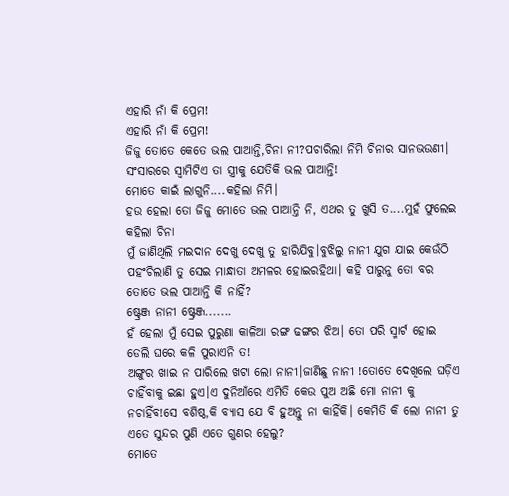ଏହାରି ନାଁ କି ପ୍ରେମ!
ଏହାରି ନାଁ କି ପ୍ରେମ!
ଜିଜୁ ତୋତେ କେତେ ଭଲ ପାଆନ୍ତି,ଚିନା ନୀ?ପଚାରିଲା ନିମି ଚିନାର ସାନଭଉଣୀ।
ସଂସାରରେ ସ୍ୱାମିଟିଏ ତା ସ୍ତ୍ରୀକୁ ଯେତିକି ଭଲ ପାଆନ୍ତି!
ମୋତେ କାଇଁ ଲାଗୁନି....କହିଲା ନିମି।
ହଉ ହେଲା ତୋ ଜିଜୁ ମୋତେ ଭଲ ପାଆନ୍ତି ନି, ଏଥର ତୁ ଖୁସି ତ....ମୁହଁ ଫୁଲେଇ କହିଲା ଚିନା
ମୁଁ ଜାଣିଥିଲି ମଇଦାନ ଦେଖୁ ଦେଖୁ ତୁ ହାରିଯିବୁ।ବୁଝିଲୁ ନାନୀ ଯୁଗ ଯାଇ କେଉଁଠି ପହଂଚିଲାଣି ତୁ ସେଇ ମାନ୍ଧାତା ଅମଳର ହୋଇରହିଥା। କହି ପାରୁନୁ ତୋ ବର ତୋତେ ଭଲ ପାଆନ୍ତି କି ନାହିଁ?
ଷ୍ଟ୍ରେଞ୍ଜ ନାନୀ ଷ୍ଟ୍ରେଞ୍ଜ.......
ହଁ ହେଲା ମୁଁ ସେଇ ପୁରୁଣା କାଳିଆ ରଙ୍ଗ ଢଙ୍ଗର ଝିଅ। ତୋ ପରି ସ୍ମାର୍ଟ ହୋଇ ଡେଲି ଘରେ କଳି ପୁରାଏନି ତ!
ଅଙ୍ଗୁର ଖାଇ ନ ପାରିଲେ ଖଟା ଲୋ ନାନୀ।ଜାଣିଛୁ ନାନୀ !ତୋତେ ଦେଖିଲେ ଘଡ଼ିଏ ଚାହିଁବାକୁ ଇଛା ହୁଏ।ଏ ଦୁନିଆଁରେ ଏମିତି କେଉ ପୁଅ ଅଛି ମୋ ନାନୀ କୁ ନଚାହିଁବ!ସେ ବଶିଷ୍ଠ,କି ବ୍ୟାସ ଯେ ବି ହୁଅନ୍ତୁ ନା କାହିଁକି। କେମିତି କି ଲୋ ନାନୀ ତୁ ଏତେ ସୁନ୍ଦର ପୁଣି ଏତେ ଗୁଣର ହେଲୁ?
ମୋତେ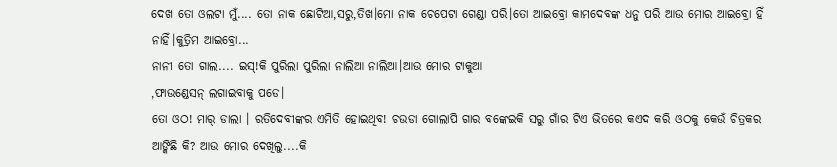ଦେଖ ତୋ ଓଲଟା ମୁଁ.... ତୋ ନାକ ଛୋଟିଆ,ସରୁ,ତିଖ।ମୋ ନାକ ଚେପେଟା ଗେଣ୍ଡା ପରି।ତୋ ଆଇବ୍ରୋ କାମଦେବଙ୍କ ଧନୁ ପରି ଆଉ ମୋର ଆଇବ୍ରୋ ହିଁ ନାହିଁ।କୁତ୍ରିମ ଆଇବ୍ରୋ...
ନାନୀ ତୋ ଗାଲ.... ଇସ୍!କି ପୁରିଲା ପୁରିଲା ନାଲିଆ ନାଲିଆ।ଆଉ ମୋର ଟାକୁଆ
,ଫାଉଣ୍ଡେସନ୍ ଲଗାଇବାକୁ ପଡେ।
ତୋ ଓଠ! ମାର୍ ଡାଲା । ରତିଦେବୀଙ୍କର ଏମିତି ହୋଇଥିବ! ଚଉଡା ଗୋଲାପି ଗାର ବଙ୍କେଇକି ସରୁ ଗାଁର ଟିଏ ଭିତରେ କଏଦ କରି ଓଠକୁ କେଉଁ ଚିତ୍ରକର ଆଙ୍କିଛି କି? ଆଉ ମୋର ଦେଖିଲୁ....କି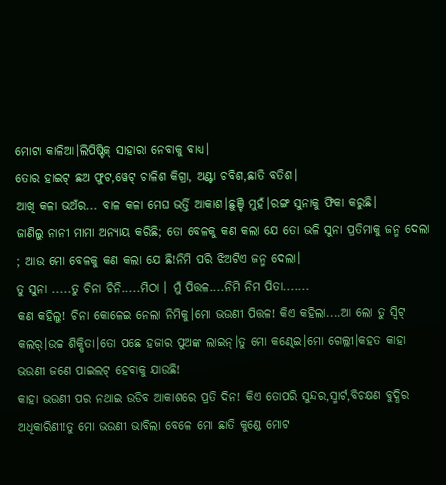ମୋଟା କାଳିଆ।ଲିପିଷ୍ଟିକ୍ ସାହାରା ନେବାକୁ ବାଧ୍ୟ।
ତୋର ହାଇଟ୍ ଛଅ ଫୁଟ,ୱେଟ୍ ଚାଳିଶ କିଗ୍ରା, ଅଣ୍ଟା ଚବିଶ,ଛାତି ବତିଶ।
ଆଖି କଳା ଭଅଁର... ବାଳ କଳା ମେଘ ଭର୍ତ୍ତି ଆକାଶ।ଛୁଞ୍ଚି ମୁହଁ।ରଙ୍ଗ ସୁନାକୁ ଫିକା କରୁଛି।
ଜାଣିଲୁ ନାନୀ ମାମା ଅନ୍ୟାୟ କରିଛି; ତୋ ବେଳକୁ କଣ କଲା ଯେ ତୋ ଭଳି ସୁନା ପ୍ରତିମାକୁ ଜନ୍ମ ଦେଲା
; ଆଉ ମୋ ବେଳକୁ କଣ କଲା ଯେ ଛି!ନିମି ପରି ଝିଅଟିଏ ଜନ୍ମ ଦେଲା।
ତୁ ସୁନା .....ତୁ ଚିନା ଚିନି.....ମିଠା । ମୁଁ ପିତ୍ତଳ....ନିମି ନିମ ପିତା.......
କଣ କହିଲୁ! ଚିନା କୋଳେଇ ନେଲା ନିମିକୁ।ମୋ ଭଉଣୀ ପିତ୍ତଳ! କିଏ କହିଲା....ଆ ଲୋ ତୁ ସ୍ୱିଟ୍ କଲର୍।ଉଚ୍ଚ ଶିକ୍ଷିତା।ତୋ ପଛେ ହଜାର ପୁଅଙ୍କ ଲାଇନ୍।ତୁ ମୋ କଣ୍ଢେଇ।ମୋ ଗେଲ୍ଲୀ।କହତ କାହା
ଭଉଣୀ ଜଣେ ପାଇଲଟ୍ ହେବାକୁ ଯାଉଛି!
କାହା ଭଉଣୀ ପର ନଥାଇ ଉଡିବ ଆକାଶରେ ପ୍ରତି ଦିନ! କିଏ ତୋପରି ସୁନ୍ଦର,ସ୍ମାର୍ଟ,ବିଚକ୍ଷଣ ବୁଦ୍ଧିର ଅଧିକାରିଣୀ!ତୁ ମୋ ଭଉଣୀ ଭାବିଲା ବେଳେ ମୋ ଛାତି କୁଣ୍ଡେ ମୋଟ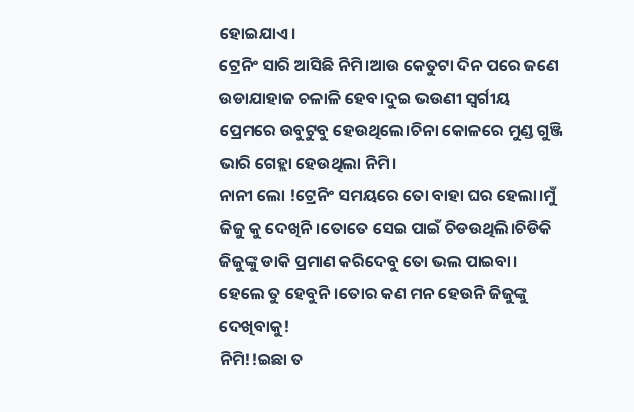ହୋଇଯାଏ।
ଟ୍ରେନିଂ ସାରି ଆସିଛି ନିମି।ଆଉ କେତୁଟା ଦିନ ପରେ ଜଣେ ଉଡାଯାହାଜ ଚଳାଳି ହେବ।ଦୁଇ ଭଉଣୀ ସ୍ୱର୍ଗୀୟ ପ୍ରେମରେ ଉବୁଟୁବୁ ହେଉଥିଲେ।ଚିନା କୋଳରେ ମୁଣ୍ଡ ଗୁଞ୍ଜି ଭାରି ଗେହ୍ଲା ହେଉଥିଲା ନିମି।
ନାନୀ ଲୋ !ଟ୍ରେନିଂ ସମୟରେ ତୋ ବାହା ଘର ହେଲା।ମୁଁ ଜିଜୁ କୁ ଦେଖିନି।ତୋତେ ସେଇ ପାଇଁ ଚିଡଉଥିଲି।ଚିଡିକି ଜିଜୁଙ୍କୁ ଡାକି ପ୍ରମାଣ କରିଦେବୁ ତୋ ଭଲ ପାଇବା।
ହେଲେ ତୁ ହେବୁନି।ତୋର କଣ ମନ ହେଉନି ଜିଜୁଙ୍କୁ ଦେଖିବାକୁ!
ନିମି!!ଇଛା ତ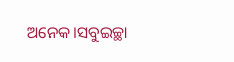ଅନେକ।ସବୁଇଚ୍ଛା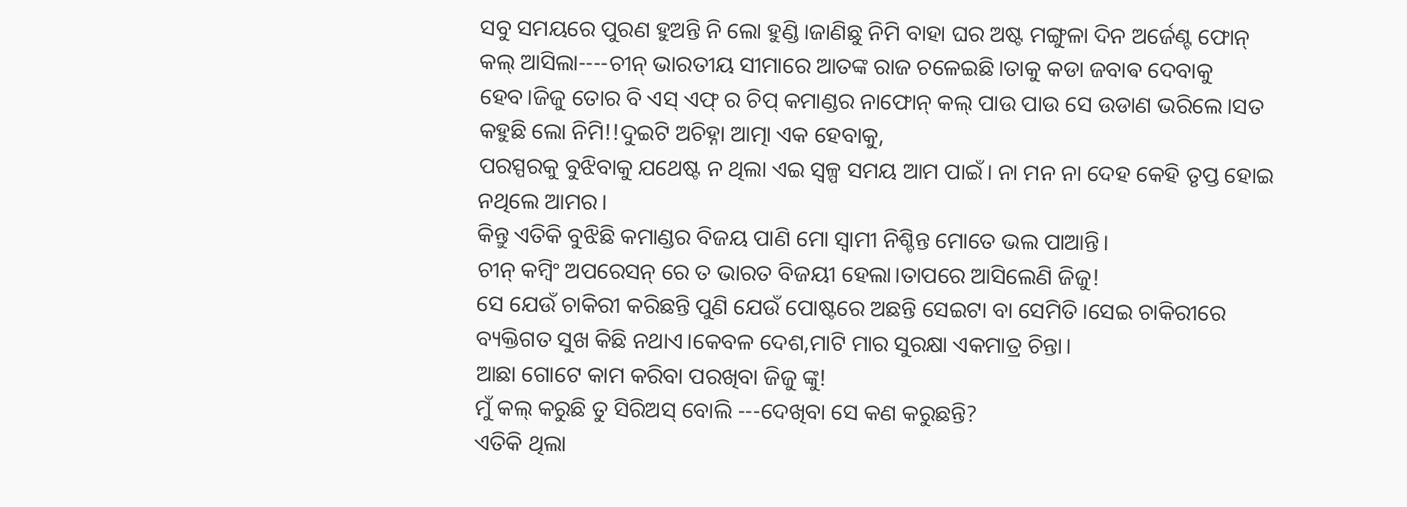ସବୁ ସମୟରେ ପୁରଣ ହୁଅନ୍ତି ନି ଲୋ ହୁଣ୍ଡି।ଜାଣିଛୁ ନିମି ବାହା ଘର ଅଷ୍ଟ ମଙ୍ଗୁଳା ଦିନ ଅର୍ଜେଣ୍ଟ ଫୋନ୍ କଲ୍ ଆସିଲା----ଚୀନ୍ ଭାରତୀୟ ସୀମାରେ ଆତଙ୍କ ରାଜ ଚଳେଇଛି।ତାକୁ କଡା ଜବାଵ ଦେବାକୁ ହେବ।ଜିଜୁ ତୋର ବି ଏସ୍ ଏଫ୍ ର ଚିପ୍ କମାଣ୍ଡର ନାଫୋନ୍ କଲ୍ ପାଉ ପାଉ ସେ ଉଡାଣ ଭରିଲେ।ସତ କହୁଛି ଲୋ ନିମି!!ଦୁଇଟି ଅଚିହ୍ନା ଆତ୍ମା ଏକ ହେବାକୁ,
ପରସ୍ପରକୁ ବୁଝିବାକୁ ଯଥେଷ୍ଟ ନ ଥିଲା ଏଇ ସ୍ୱଳ୍ପ ସମୟ ଆମ ପାଇଁ। ନା ମନ ନା ଦେହ କେହି ତୃପ୍ତ ହୋଇ ନଥିଲେ ଆମର।
କିନ୍ତୁ ଏତିକି ବୁଝିଛି କମାଣ୍ଡର ବିଜୟ ପାଣି ମୋ ସ୍ୱାମୀ ନିଶ୍ଚିନ୍ତ ମୋତେ ଭଲ ପାଆନ୍ତି।
ଚୀନ୍ କମ୍ବିଂ ଅପରେସନ୍ ରେ ତ ଭାରତ ବିଜୟୀ ହେଲା।ତାପରେ ଆସିଲେଣି ଜିଜୁ!
ସେ ଯେଉଁ ଚାକିରୀ କରିଛନ୍ତି ପୁଣି ଯେଉଁ ପୋଷ୍ଟରେ ଅଛନ୍ତି ସେଇଟା ବା ସେମିତି।ସେଇ ଚାକିରୀରେ ବ୍ୟକ୍ତିଗତ ସୁଖ କିଛି ନଥାଏ।କେବଳ ଦେଶ,ମାଟି ମାର ସୁରକ୍ଷା ଏକମାତ୍ର ଚିନ୍ତା।
ଆଛା ଗୋଟେ କାମ କରିବା ପରଖିବା ଜିଜୁ ଙ୍କୁ!
ମୁଁ କଲ୍ କରୁଛି ତୁ ସିରିଅସ୍ ବୋଲି ---ଦେଖିବା ସେ କଣ କରୁଛନ୍ତି?
ଏତିକି ଥିଲା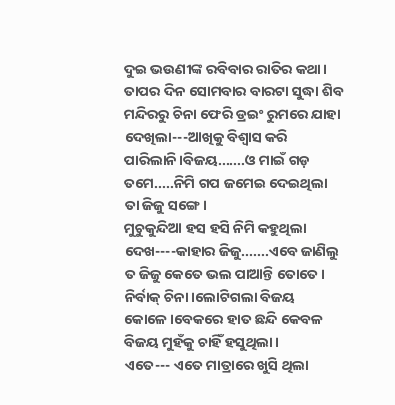ଦୁଇ ଭଉଣୀଙ୍କ ରବିବାର ରାତିର କଥା।
ତାପର ଦିନ ସୋମବାର ବାରଟା ସୁଦ୍ଧା ଶିବ ମନ୍ଦିରରୁ ଚିନା ଫେରି ଡ୍ରଇଂ ରୁମରେ ଯାହା ଦେଖିଲା---ଆଖିକୁ ବିଶ୍ୱାସ କରି ପାରିଲାନି।ବିଜୟ.......ଓ ମାଇଁ ଗଡ଼ ତମେ.....ନିମି ଗପ ଜମେଇ ଦେଇଥିଲା ତା ଜିଜୁ ସଙ୍ଗେ।
ମୁଚୁକୁନ୍ଦିଆ ହସ ହସି ନିମି କହୁଥିଲା ଦେଖ----କାହାର ଜିଜୁ.......ଏବେ ଜାଣିଲୁ ତ ଜିଜୁ କେତେ ଭଲ ପାଆନ୍ତି ତୋତେ।
ନିର୍ବାକ୍ ଚିନା।ଲୋଟିଗଲା ବିଜୟ କୋଳେ।ବେକରେ ହାତ ଛନ୍ଦି କେବଳ ବିଜୟ ମୁହଁକୁ ଚାହିଁ ହସୁଥିଲା।
ଏତେ--- ଏତେ ମାତ୍ରାରେ ଖୁସି ଥିଲା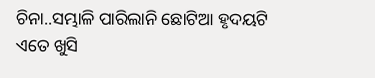ଚିନା..ସମ୍ଭାଳି ପାରିଲାନି ଛୋଟିଆ ହୃଦୟଟି ଏତେ ଖୁସି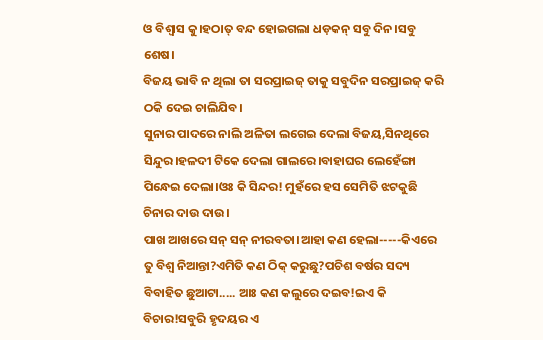ଓ ବିଶ୍ୱାସ କୁ।ହଠାତ୍ ବନ୍ଦ ହୋଇଗଲା ଧଡ଼କନ୍ ସବୁ ଦିନ।ସବୁ ଶେଷ।
ବିଜୟ ଭାବି ନ ଥିଲା ତା ସରପ୍ରାଇଜ୍ ତାକୁ ସବୁଦିନ ସରପ୍ରାଇଜ୍ କରି ଠକି ଦେଇ ଚାଲିଯିବ।
ସୁନାର ପାଦରେ ନାଲି ଅଳିତା ଲଗେଇ ଦେଲା ବିଜୟ,ସିନଥିରେ ସିନ୍ଦୁର।ହଳଦୀ ଟିକେ ଦେଲା ଗାଲରେ।ବାହାଘର ଲେହେଁଙ୍ଗା ପିନ୍ଧେଇ ଦେଲା।ଓଃ କି ସିନ୍ଦର! ମୁହଁରେ ହସ ସେମିତି ଝଟକୁଛି ଚିନାର ଦାଉ ଦାଉ।
ପାଖ ଆଖରେ ସନ୍ ସନ୍ ନୀରବତା।ଆହା କଣ ହେଲା-----କିଏରେ ତୁ ବିଶ୍ୱ ନିଆନ୍ତା?ଏମିତି କଣ ଠିକ୍ କରୁଛୁ?ପଚିଶ ବର୍ଷର ସଦ୍ୟ ବିବାହିତ ଛୁଆଟା..... ଆଃ କଣ କଲୁରେ ଦଇବ!ଇଏ କି ବିଚାର!ସବୁରି ହୃଦୟର ଏ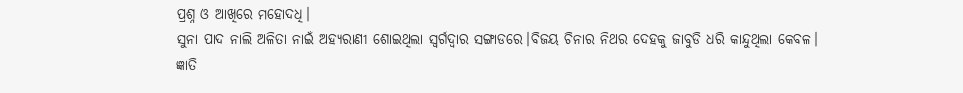ପ୍ରଶ୍ନ ଓ ଆଖିରେ ମହୋଦଧି।
ସୁନା ପାଦ ନାଲି ଅଳିତା ନାଇଁ ଅହ୍ୟରାଣୀ ଶୋଇଥିଲା ସ୍ୱର୍ଗଦ୍ୱାର ସଙ୍ଗାଡରେ।ବିଜୟ ଚିନାର ନିଥର ଦେହକୁ ଜାବୁଡି ଧରି କାନ୍ଦୁଥିଲା କେବଳ। ଜ୍ଞାତି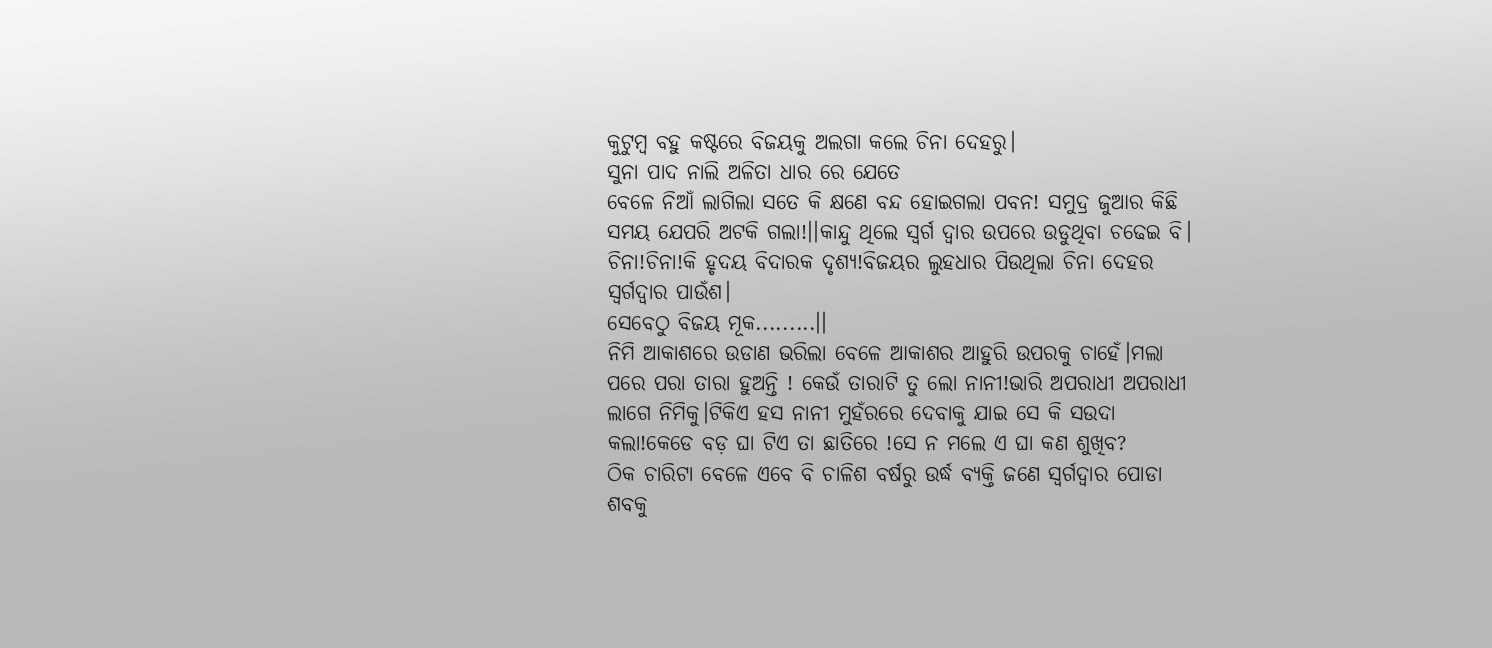କୁଟୁମ୍ବ ବହୁ କଷ୍ଟରେ ବିଜୟକୁ ଅଲଗା କଲେ ଚିନା ଦେହରୁ।
ସୁନା ପାଦ ନାଲି ଅଳିତା ଧାର ରେ ଯେତେ
ବେଳେ ନିଆଁ ଲାଗିଲା ସତେ କି କ୍ଷଣେ ବନ୍ଦ ହୋଇଗଲା ପବନ! ସମୁଦ୍ର ଜୁଆର କିଛି ସମୟ ଯେପରି ଅଟକି ଗଲା!।।କାନ୍ଦୁ ଥିଲେ ସ୍ୱର୍ଗ ଦ୍ୱାର ଉପରେ ଉଡୁଥିବା ଚଢେଇ ବି।
ଚିନା!ଚିନା!କି ହୃଦୟ ବିଦାରକ ଦୃଶ୍ୟ!ବିଜୟର ଲୁହଧାର ପିଉଥିଲା ଚିନା ଦେହର ସ୍ୱର୍ଗଦ୍ୱାର ପାଉଁଶ।
ସେବେଠୁ ବିଜୟ ମୂକ.........।।
ନିମି ଆକାଶରେ ଉଡାଣ ଭରିଲା ବେଳେ ଆକାଶର ଆହୁରି ଉପରକୁ ଚାହେଁ।ମଲା ପରେ ପରା ତାରା ହୁଅନ୍ତି ! କେଉଁ ତାରାଟି ତୁ ଲୋ ନାନୀ!ଭାରି ଅପରାଧୀ ଅପରାଧୀ ଲାଗେ ନିମିକୁ।ଟିକିଏ ହସ ନାନୀ ମୁହଁରରେ ଦେବାକୁ ଯାଇ ସେ କି ସଉଦା କଲା!କେଡେ ବଡ଼ ଘା ଟିଏ ତା ଛାତିରେ !ସେ ନ ମଲେ ଏ ଘା କଣ ଶୁଖିବ?
ଠିକ ଚାରିଟା ବେଳେ ଏବେ ବି ଚାଳିଶ ବର୍ଷରୁ ଉର୍ଦ୍ଧ ବ୍ୟକ୍ତି ଜଣେ ସ୍ୱର୍ଗଦ୍ୱାର ପୋଡା ଶବକୁ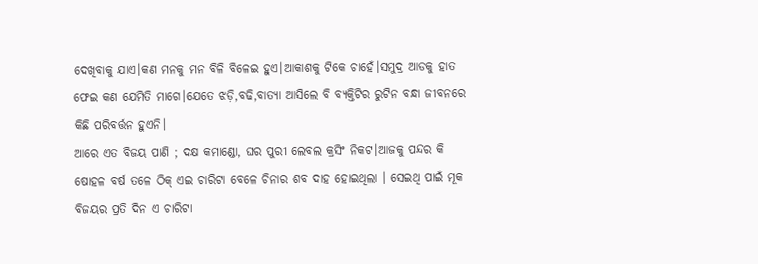ଦେଖିବାକୁ ଯାଏ।କଣ ମନକୁ ମନ ବିଳି ବିଳେଇ ହୁଏ।ଆକାଶକୁ ଟିକେ ଚାହେଁ।ସମୁଦ୍ର ଆଡକୁ ହାତ ଫେଇ କଣ ଯେମିତି ମାଗେ।ଯେତେ ଝଡ଼ି,ବଢି,ବାତ୍ୟା ଆସିଲେ ବି ବ୍ୟକ୍ତିଟିର ରୁଟିନ ବନ୍ଧା ଜୀବନରେ କିଛି ପରିବର୍ତ୍ତନ ହୁଏନି।
ଆରେ ଏତ ବିଜୟ ପାଣି ; ଦକ୍ଷ କମାଣ୍ଡୋ, ଘର ପୁରୀ ଲେବଲ କ୍ରସିଂ ନିକଟ।ଆଜକୁ ପନ୍ଦର କି ଷୋହଳ ବର୍ଷ ତଳେ ଠିକ୍ ଏଇ ଚାରିଟା ବେଳେ ଚିନାର ଶବ ଦାହ ହୋଇଥିଲା । ସେଇଥି ପାଇଁ ମୂକ ବିଜୟର ପ୍ରତି ଦିନ ଏ ଚାରିଟା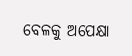ବେଳକୁ ଅପେକ୍ଷା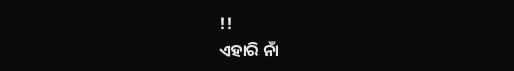!!
ଏହାରି ନାଁ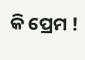କି ପ୍ରେମ !